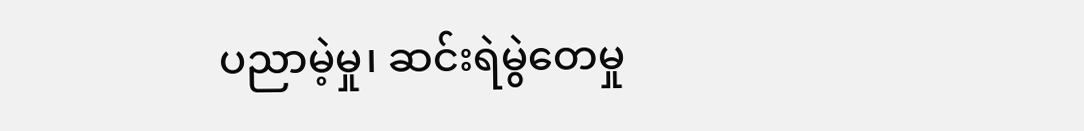ပညာမဲ့မှု၊ ဆင်းရဲမွဲတေမှု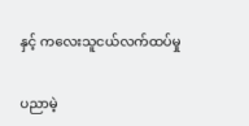နှင့် ကလေးသူငယ်လက်ထပ်မှု

ပညာမဲ့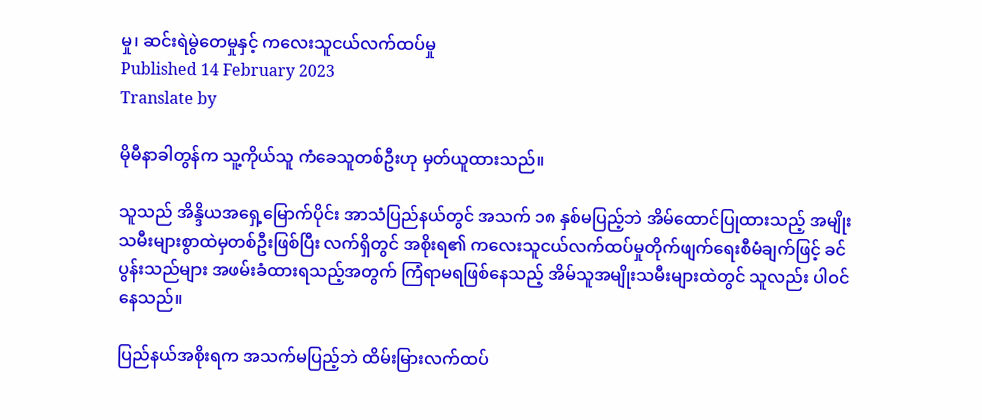မှု၊ ဆင်းရဲမွဲတေမှုနှင့် ကလေးသူငယ်လက်ထပ်မှု
Published 14 February 2023
Translate by

မိုမီနာခါတွန်က သူ့ကိုယ်သူ ကံခေသူတစ်ဦးဟု မှတ်ယူထားသည်။

သူသည် အိန္ဒိယအရှေ့မြောက်ပိုင်း အာသံပြည်နယ်တွင် အသက် ၁၈ နှစ်မပြည့်ဘဲ အိမ်ထောင်ပြုထားသည့် အမျိုးသမီးများစွာထဲမှတစ်ဦးဖြစ်ပြီး လက်ရှိတွင် အစိုးရ၏ ကလေးသူငယ်လက်ထပ်မှုတိုက်ဖျက်ရေးစီမံချက်ဖြင့် ခင်ပွန်းသည်များ အဖမ်းခံထားရသည့်အတွက် ကြံရာမရဖြစ်နေသည့် အိမ်သူအမျိုးသမီးများထဲတွင် သူလည်း ပါဝင်နေသည်။

ပြည်နယ်အစိုးရက အသက်မပြည့်ဘဲ ထိမ်းမြားလက်ထပ်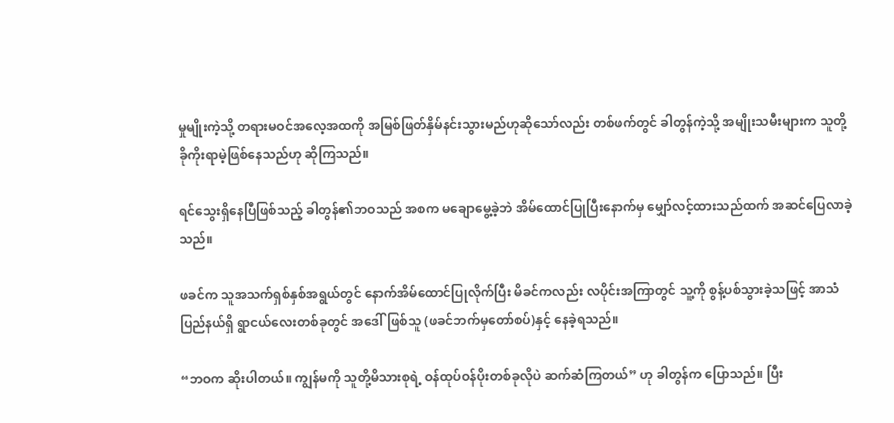မှုမျိုးကဲ့သို့ တရားမဝင်အလေ့အထကို အမြစ်ဖြတ်နှိမ်နင်းသွားမည်ဟုဆိုသော်လည်း တစ်ဖက်တွင် ခါတွန်ကဲ့သို့ အမျိုးသမီးများက သူတို့ခိုကိုးရာမဲ့ဖြစ်နေသည်ဟု ဆိုကြသည်။

ရင်သွေးရှိနေပြီဖြစ်သည့် ခါတွန်၏ဘဝသည် အစက မချောမွေ့ခဲ့ဘဲ အိမ်ထောင်ပြုပြီးနောက်မှ မျှော်လင့်ထားသည်ထက် အဆင်ပြေလာခဲ့သည်။

ဖခင်က သူအသက်ရှစ်နှစ်အရွယ်တွင် နောက်အိမ်ထောင်ပြုလိုက်ပြီး မိခင်ကလည်း လပိုင်းအကြာတွင် သူ့ကို စွန့်ပစ်သွားခဲ့သဖြင့် အာသံပြည်နယ်ရှိ ရွာငယ်လေးတစ်ခုတွင် အဒေါ်ဖြစ်သူ (ဖခင်ဘက်မှတော်စပ်)နှင့် နေခဲ့ရသည်။

“ဘဝက ဆိုးပါတယ်။ ကျွန်မကို သူတို့မိသားစုရဲ့ ဝန်ထုပ်ဝန်ပိုးတစ်ခုလိုပဲ ဆက်ဆံကြတယ်” ဟု ခါတွန်က ပြောသည်။ ပြီး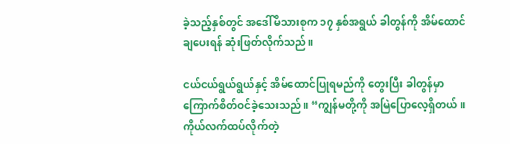ခဲ့သည့်နှစ်တွင် အဒေါ်မိသားစုက ၁၇ နှစ်အရွယ် ခါတွန်ကို အိမ်ထောင်ချပေးရန် ဆုံးဖြတ်လိုက်သည်။

ငယ်ငယ်ရွယ်ရွယ်နှင့် အိမ်ထောင်ပြုရမည်ကို တွေးပြီး ခါတွန်မှာ ကြောက်စိတ်ဝင်ခဲ့သေးသည်။ “ကျွန်မတို့ကို အမြဲပြောလေ့ရှိတယ်။ ကိုယ်လက်ထပ်လိုက်တဲ့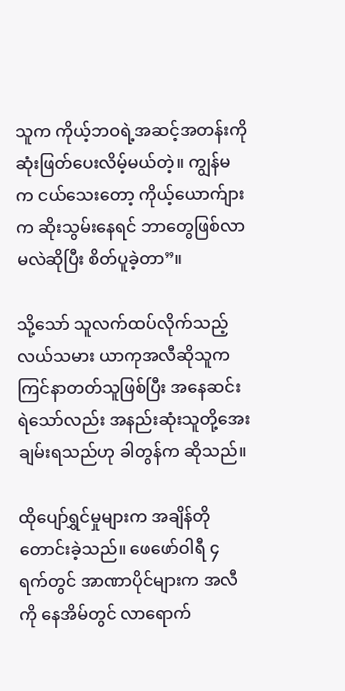သူက ကိုယ့်ဘဝရဲ့အဆင့်အတန်းကို ဆုံးဖြတ်ပေးလိမ့်မယ်တဲ့။ ကျွန်မက ငယ်သေးတော့ ကိုယ့်ယောက်ျားက ဆိုးသွမ်းနေရင် ဘာတွေဖြစ်လာမလဲဆိုပြီး စိတ်ပူခဲ့တာ”။

သို့သော် သူလက်ထပ်လိုက်သည့် လယ်သမား ယာကုအလီဆိုသူက ကြင်နာတတ်သူဖြစ်ပြီး အနေဆင်းရဲသော်လည်း အနည်းဆုံးသူတို့အေးချမ်းရသည်ဟု ခါတွန်က ဆိုသည်။

ထိုပျော်ရွှင်မှုများက အချိန်တိုတောင်းခဲ့သည်။ ဖေဖော်ဝါရီ ၄ ရက်တွင် အာဏာပိုင်များက အလီကို နေအိမ်တွင် လာရောက်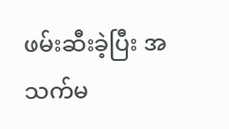ဖမ်းဆီးခဲ့ပြီး အသက်မ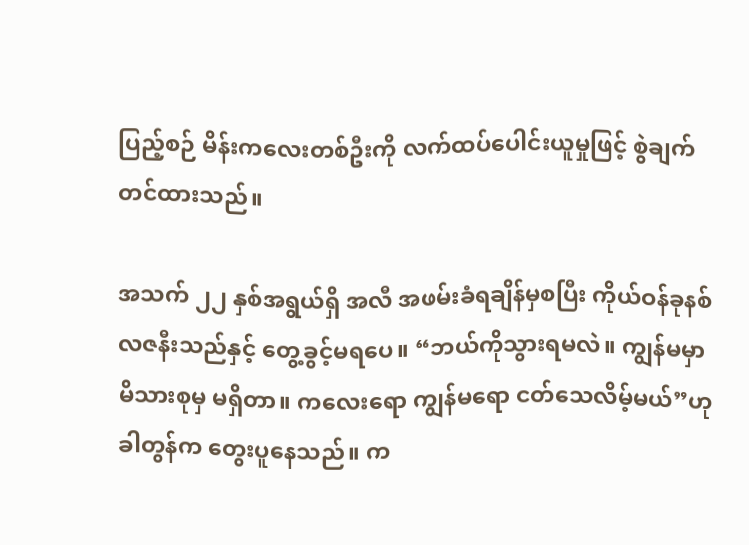ပြည့်စဉ် မိန်းကလေးတစ်ဦးကို လက်ထပ်ပေါင်းယူမှုဖြင့် စွဲချက်တင်ထားသည်။

အသက် ၂၂ နှစ်အရွယ်ရှိ အလီ အဖမ်းခံရချိန်မှစပြီး ကိုယ်ဝန်ခုနစ်လဇနီးသည်နှင့် တွေ့ခွင့်မရပေ။ “ဘယ်ကိုသွားရမလဲ။ ကျွန်မမှာ မိသားစုမှ မရှိတာ။ ကလေးရော ကျွန်မရော ငတ်သေလိမ့်မယ်”ဟု ခါတွန်က တွေးပူနေသည်။ က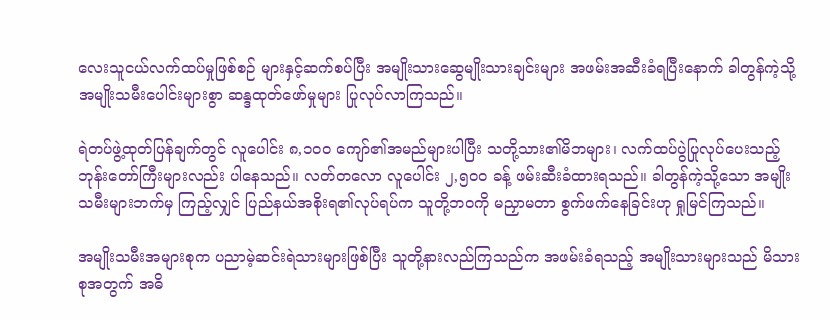လေးသူငယ်လက်ထပ်မှုဖြစ်စဉ် များနှင့်ဆက်စပ်ပြီး အမျိုးသားဆွေမျိုးသားချင်းများ အဖမ်းအဆီးခံရပြီးနောက် ခါတွန်ကဲ့သို့ အမျိုးသမီးပေါင်းများစွာ ဆန္ဒထုတ်ဖော်မှုများ ပြုလုပ်လာကြသည်။

ရဲတပ်ဖွဲ့ထုတ်ပြန်ချက်တွင် လူပေါင်း ၈,၁၀၀ ကျော်၏အမည်များပါပြီး သတို့သား၏မိဘများ၊ လက်ထပ်ပွဲပြုလုပ်ပေးသည့် ဘုန်းတော်ကြီးများလည်း ပါနေသည်။ လတ်တလော လူပေါင်း ၂,၅၀၀ ခန့် ဖမ်းဆီးခံထားရသည်။ ခါတွန်ကဲ့သို့သော အမျိုးသမီးများဘက်မှ ကြည့်လျှင် ပြည်နယ်အစိုးရ၏လုပ်ရပ်က သူတို့ဘဝကို မညှာမတာ စွက်ဖက်နေခြင်းဟု ရှုမြင်ကြသည်။

အမျိုးသမီးအများစုက ပညာမဲ့ဆင်းရဲသားများဖြစ်ပြီး သူတို့နားလည်ကြသည်က အဖမ်းခံရသည့် အမျိုးသားများသည် မိသားစုအတွက် အဓိ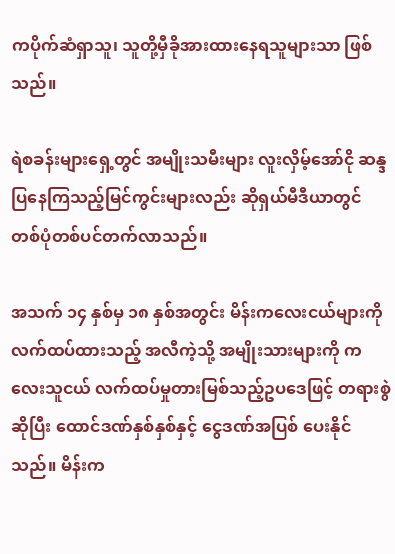ကပိုက်ဆံရှာသူ၊ သူတို့မှီခိုအားထားနေရသူများသာ ဖြစ်သည်။

ရဲစခန်းများရှေ့တွင် အမျိုးသမီးများ လူးလှိမ့်အော်ငို ဆန္ဒပြနေကြသည့်မြင်ကွင်းများလည်း ဆိုရှယ်မီဒီယာတွင် တစ်ပုံတစ်ပင်တက်လာသည်။

အသက် ၁၄ နှစ်မှ ၁၈ နှစ်အတွင်း မိန်းကလေးငယ်များကို လက်ထပ်ထားသည့် အလီကဲ့သို့ အမျိုးသားများကို ကလေးသူငယ် လက်ထပ်မှုတားမြစ်သည့်ဥပဒေဖြင့် တရားစွဲဆိုပြီး ထောင်ဒဏ်နှစ်နှစ်နှင့် ငွေဒဏ်အပြစ် ပေးနိုင်သည်။ မိန်းက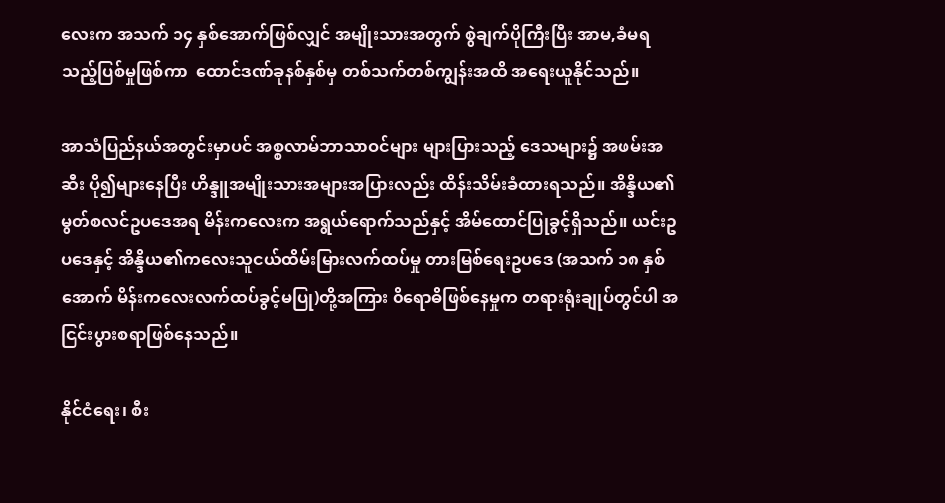လေးက အသက် ၁၄ နှစ်အောက်ဖြစ်လျှင် အမျိုးသားအတွက် စွဲချက်ပိုကြီးပြီး အာမ,ခံမရသည့်ပြစ်မှုဖြစ်ကာ  ထောင်ဒဏ်ခုနစ်နှစ်မှ တစ်သက်တစ်ကျွန်းအထိ အရေးယူနိုင်သည်။

အာသံပြည်နယ်အတွင်းမှာပင် အစ္စလာမ်ဘာသာဝင်များ များပြားသည့် ဒေသများ၌ အဖမ်းအဆီး ပို၍များနေပြီး ဟိန္ဒူအမျိုးသားအများအပြားလည်း ထိန်းသိမ်းခံထားရသည်။ အိန္ဒိယ၏ မွတ်စလင်ဥပဒေအရ မိန်းကလေးက အရွယ်ရောက်သည်နှင့် အိမ်ထောင်ပြုခွင့်ရှိသည်။ ယင်းဥပဒေနှင့် အိန္ဒိယ၏ကလေးသူငယ်ထိမ်းမြားလက်ထပ်မှု တားမြစ်ရေးဥပဒေ (အသက် ၁၈ နှစ်အောက် မိန်းကလေးလက်ထပ်ခွင့်မပြု)တို့အကြား ၀ိရောဓိဖြစ်နေမှုက တရားရုံးချုပ်တွင်ပါ အငြင်းပွားစရာဖြစ်နေသည်။

နိုင်ငံရေး၊ စီး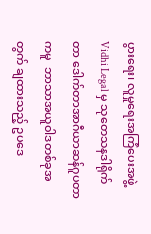ပွားရေး၊ လူမှုရေးအကြံပေးအဖွဲ့ Vidhi Legal မှ သုတေသနဒါရိုက်တာ ဒေါက်တာအာဂီယာဆန်ဂူပတာကမူ  ဘာသာအယူဝါဒတစ်ခုအတွက် ချထားသည့် ဥပဒေ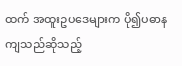ထက် အထူးဥပဒေများက ပို၍ပဓာနကျသည်ဆိုသည့်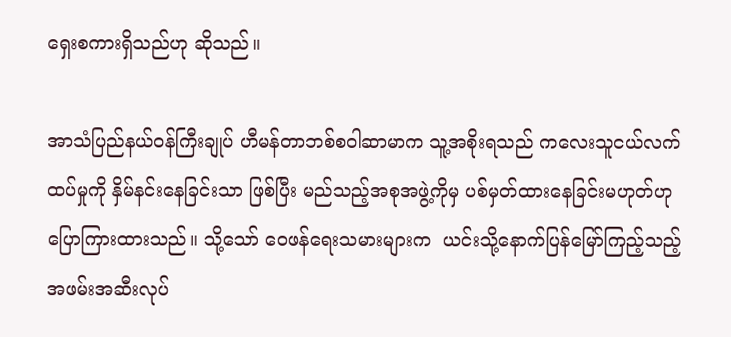ရှေးစကားရှိသည်ဟု ဆိုသည်။

အာသံပြည်နယ်ဝန်ကြီးချုပ် ဟီမန်တာဘစ်စဝါဆာမာက သူ့အစိုးရသည် ကလေးသူငယ်လက်ထပ်မှုကို နှိမ်နင်းနေခြင်းသာ ဖြစ်ပြီး မည်သည့်အစုအဖွဲ့ကိုမှ ပစ်မှတ်ထားနေခြင်းမဟုတ်ဟု ပြောကြားထားသည်။ သို့သော် ဝေဖန်ရေးသမားများက  ယင်းသို့နောက်ပြန်မြော်ကြည့်သည့် အဖမ်းအဆီးလုပ်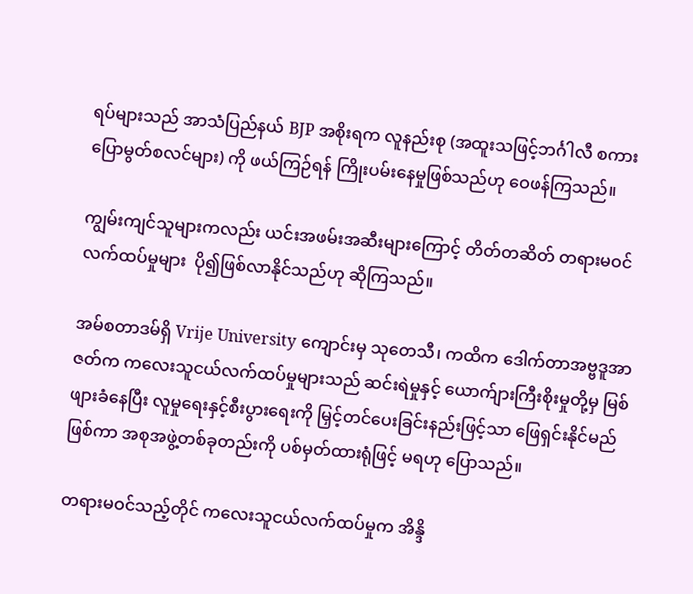ရပ်များသည် အာသံပြည်နယ် BJP အစိုးရက လူနည်းစု (အထူးသဖြင့်ဘင်္ဂါလီ စကားပြောမွတ်စလင်များ) ကို ဖယ်ကြဉ်ရန် ကြိုးပမ်းနေမှုဖြစ်သည်ဟု ဝေဖန်ကြသည်။

ကျွမ်းကျင်သူများကလည်း ယင်းအဖမ်းအဆီးများကြောင့် တိတ်တဆိတ် တရားမဝင်လက်ထပ်မှုများ  ပို၍ဖြစ်လာနိုင်သည်ဟု ဆိုကြသည်။

အမ်စတာဒမ်ရှိ Vrije University ကျောင်းမှ သုတေသီ၊ ကထိက ဒေါက်တာအဗ္ဗဒူအာဇတ်က ကလေးသူငယ်လက်ထပ်မှုများသည် ဆင်းရဲမှုနှင့် ယောက်ျားကြီးစိုးမှုတို့မှ မြစ်ဖျားခံနေပြီး လူမှုရေးနှင့်စီးပွားရေးကို မြှင့်တင်ပေးခြင်းနည်းဖြင့်သာ ဖြေရှင်းနိုင်မည်ဖြစ်ကာ အစုအဖွဲ့တစ်ခုတည်းကို ပစ်မှတ်ထားရုံဖြင့် မရဟု ပြောသည်။

တရားမဝင်သည့်တိုင် ကလေးသူငယ်လက်ထပ်မှုက အိန္ဒိ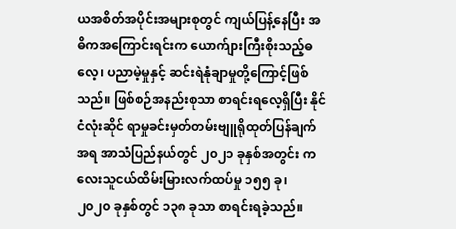ယအစိတ်အပိုင်းအများစုတွင် ကျယ်ပြန့်နေပြီး အဓိကအကြောင်းရင်းက ယောက်ျားကြီးစိုးသည့်ဓလေ့၊ ပညာမဲ့မှုနှင့် ဆင်းရဲနုံချာမှုတို့ကြောင့်ဖြစ်သည်။ ဖြစ်စဉ်အနည်းစုသာ စာရင်းရလေ့ရှိပြီး နိုင်ငံလုံးဆိုင် ရာမှုခင်းမှတ်တမ်းဗျူရိုထုတ်ပြန်ချက်အရ အာသံပြည်နယ်တွင် ၂၀၂၁ ခုနှစ်အတွင်း ကလေးသူငယ်ထိမ်းမြားလက်ထပ်မှု ၁၅၅ ခု၊  ၂၀၂၀ ခုနှစ်တွင် ၁၃၈ ခုသာ စာရင်းရခဲ့သည်။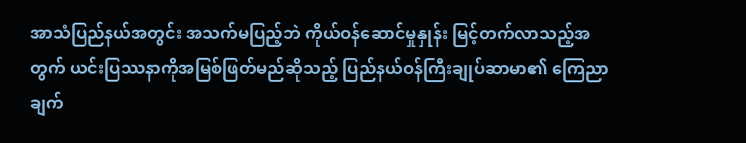အာသံပြည်နယ်အတွင်း အသက်မပြည့်ဘဲ ကိုယ်ဝန်ဆောင်မှုနှုန်း မြင့်တက်လာသည့်အတွက် ယင်းပြဿနာကိုအမြစ်ဖြတ်မည်ဆိုသည့် ပြည်နယ်ဝန်ကြီးချုပ်ဆာမာ၏ ကြေညာချက်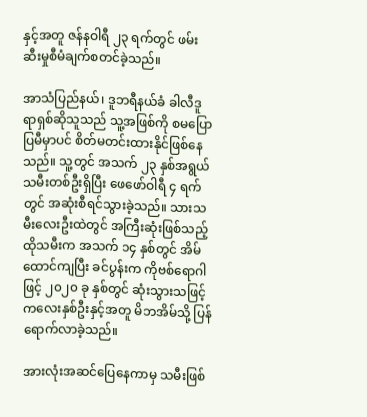နှင့်အတူ ဇန်နဝါရီ ၂၃ ရက်တွင် ဖမ်းဆီးမှုစီမံချက်စတင်ခဲ့သည်။

အာသံပြည်နယ်၊ ဒူဘရီနယ်ခံ ခါလီဒူရာရှစ်ဆိုသူသည် သူ့အဖြစ်ကို စမပြောပြမီမှာပင် စိတ်မတင်းထားနိုင်ဖြစ်နေသည်။ သူ့တွင် အသက် ၂၃ နှစ်အရွယ် သမီးတစ်ဦးရှိပြီး ဖေဖော်ဝါရီ ၄ ရက်တွင် အဆုံးစီရင်သွားခဲ့သည်။ သားသမီးလေးဦးထဲတွင် အကြီးဆုံးဖြစ်သည့် ထိုသမီးက အသက် ၁၄ နှစ်တွင် အိမ်ထောင်ကျပြီး ခင်ပွန်းက ကိုဗစ်ရောဂါဖြင့် ၂၀၂၀ ခု နှစ်တွင် ဆုံးသွားသဖြင့် ကလေးနှစ်ဦးနှင့်အတူ မိဘအိမ်သို့ ပြန်ရောက်လာခဲ့သည်။

အားလုံးအဆင်ပြေနေကာမှ သမီးဖြစ်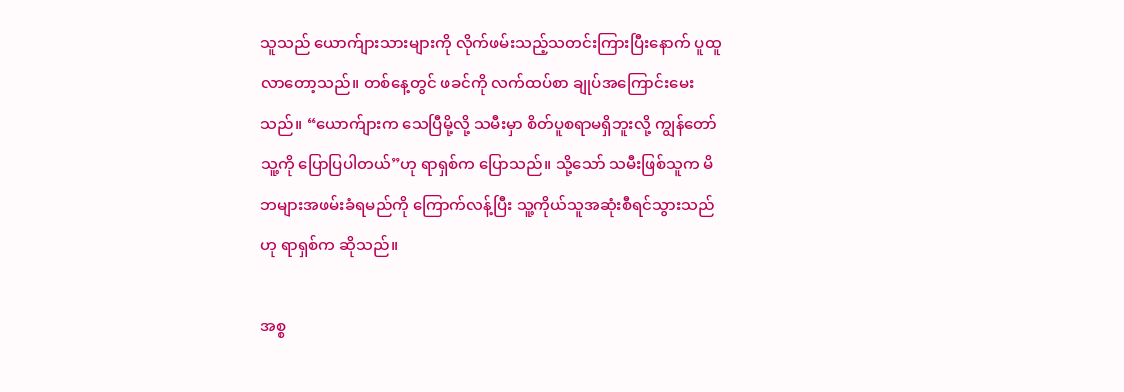သူသည် ယောက်ျားသားများကို လိုက်ဖမ်းသည့်သတင်းကြားပြီးနောက် ပူထူလာတော့သည်။ တစ်နေ့တွင် ဖခင်ကို လက်ထပ်စာ ချုပ်အကြောင်းမေးသည်။ “ယောက်ျားက သေပြီမို့လို့ သမီးမှာ စိတ်ပူစရာမရှိဘူးလို့ ကျွန်တော်သူ့ကို ပြောပြပါတယ်”ဟု ရာရှစ်က ပြောသည်။ သို့သော် သမီးဖြစ်သူက မိဘများအဖမ်းခံရမည်ကို ကြောက်လန့်ပြီး သူ့ကိုယ်သူအဆုံးစီရင်သွားသည်ဟု ရာရှစ်က ဆိုသည်။

အစ္စ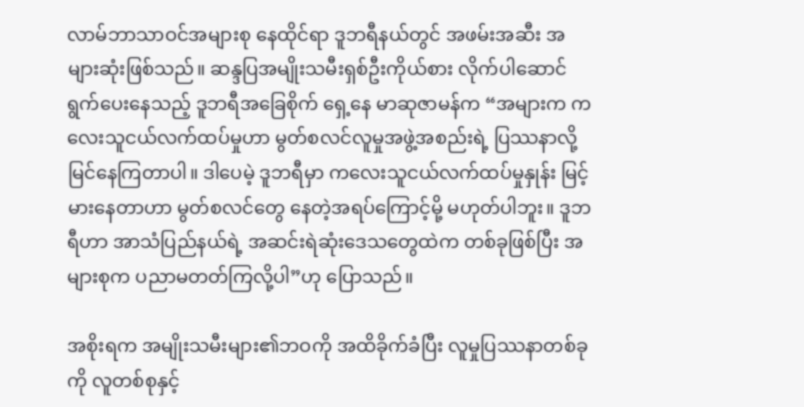လာမ်ဘာသာဝင်အများစု နေထိုင်ရာ ဒူဘရီနယ်တွင် အဖမ်းအဆီး အများဆုံးဖြစ်သည်။ ဆန္ဒပြအမျိုးသမီးရှစ်ဦးကိုယ်စား လိုက်ပါဆောင်ရွက်ပေးနေသည့် ဒူဘရီအခြေစိုက် ရှေ့နေ မာဆုဇာမန်က “အများက ကလေးသူငယ်လက်ထပ်မှုဟာ မွတ်စလင်လူမှုအဖွဲ့အစည်းရဲ့ ပြဿနာလို့ မြင်နေကြတာပါ။ ဒါပေမဲ့ ဒူဘရီမှာ ကလေးသူငယ်လက်ထပ်မှုနှုန်း မြင့်မားနေတာဟာ မွတ်စလင်တွေ နေတဲ့အရပ်ကြောင့်မို့ မဟုတ်ပါဘူး။ ဒူဘရီဟာ အာသံပြည်နယ်ရဲ့ အဆင်းရဲဆုံးဒေသတွေထဲက တစ်ခုဖြစ်ပြီး အများစုက ပညာမတတ်ကြလို့ပါ”ဟု ပြောသည်။

အစိုးရက အမျိုးသမီးများ၏ဘဝကို အထိခိုက်ခံပြီး လူမှုပြဿနာတစ်ခုကို လူတစ်စုနှင့်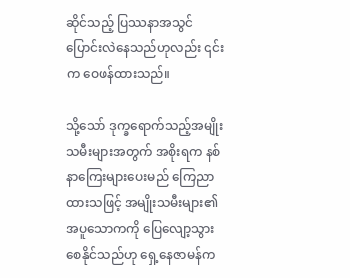ဆိုင်သည့် ပြဿနာအသွင် ပြောင်းလဲနေသည်ဟုလည်း ၎င်းက ဝေဖန်ထားသည်။

သို့သော် ဒုက္ခရောက်သည့်အမျိုးသမီးများအတွက် အစိုးရက နစ်နာကြေးများပေးမည် ကြေညာထားသဖြင့် အမျိုးသမီးများ၏အပူသောကကို ပြေလျော့သွားစေနိုင်သည်ဟု ရှေ့နေဇာမန်က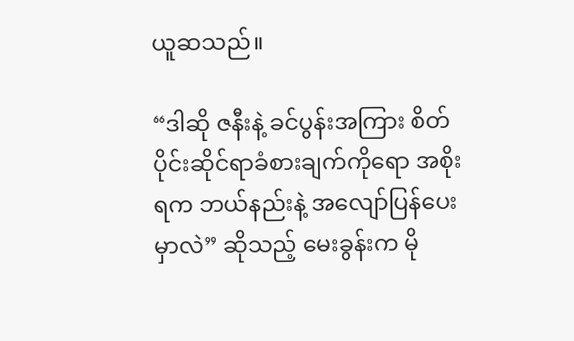ယူဆသည်။

“ဒါဆို ဇနီးနဲ့ ခင်ပွန်းအကြား စိတ်ပိုင်းဆိုင်ရာခံစားချက်ကိုရော အစိုးရက ဘယ်နည်းနဲ့ အလျော်ပြန်ပေးမှာလဲ” ဆိုသည့် မေးခွန်းက မို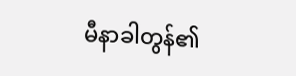မီနာခါတွန်၏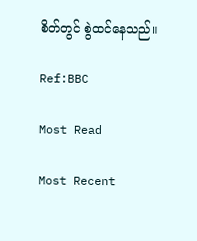စိတ်တွင် စွဲထင်နေသည်။

Ref:BBC

Most Read

Most Recent